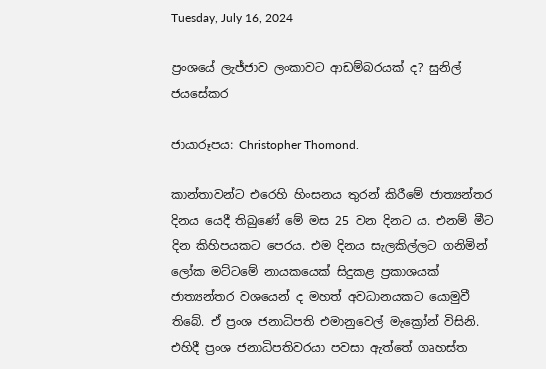Tuesday, July 16, 2024

ප්‍රංශයේ ලැජ්ජාව ලංකාවට ආඩම්බරයක් ද? සුනිල් ජයසේකර

ජායාරූපය: Christopher Thomond.

කාන්තාවන්ට එරෙහි හිංසනය තුරන් කිරීමේ ජාත්‍යන්තර දිනය යෙදී තිබුණේ මේ මස 25 වන දිනට ය. එනම් මීට දින කිහිපයකට පෙරය. එම දිනය සැලකිල්ලට ගනිමින් ලෝක මට්ටමේ නායකයෙක් සිදුකළ ප්‍රකාශයක් ජාත්‍යන්තර වශයෙන් ද මහත් අවධානයකට යොමුවී තිබේ. ඒ ප්‍රංශ ජනාධිපති එමානුවෙල් මැක්‍රෝන් විසිනි. එහිදී ප්‍රංශ ජනාධිපතිවරයා පවසා ඇත්තේ ගෘහස්ත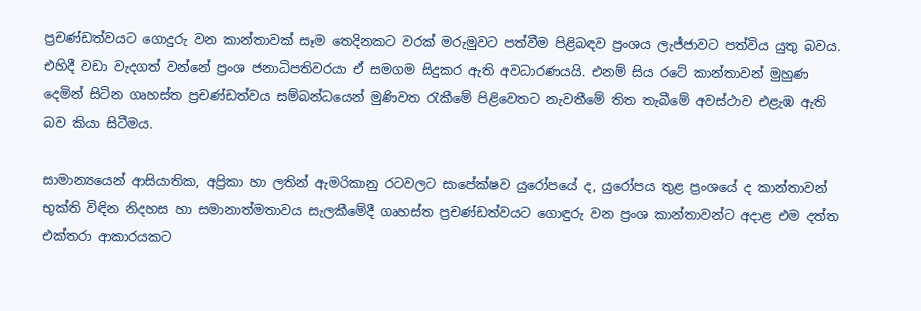ප්‍රචණ්ඩත්වයට ගොදුරු වන කාන්තාවක් සෑම තෙදිනකට වරක් මරුමුවට පත්වීම පිළිබඳව ප්‍රංශය ලැජ්ජාවට පත්විය යුතු බවය. එහිදී වඩා වැදගත් වන්නේ ප්‍රංශ ජනාධිපතිවරයා ඒ සමගම සිදුකර ඇති අවධාරණයයි. එනම් සිය රටේ කාන්තාවන් මුහුණ දෙමින් සිටින ගෘහස්ත ප්‍රචණ්ඩත්වය සම්බන්ධයෙන් මුණිවත රැකීමේ පිළිවෙතට නැවතීමේ තිත තැබීමේ අවස්ථාව එළැඹ ඇති බව කියා සිටීමය.

සාමාන්‍යයෙන් ආසියාතික, අප්‍රිකා හා ලතින් ඇමරිකානු රටවලට සාපේක්ෂව යුරෝපයේ ද, යුරෝපය තුළ ප්‍රංශයේ ද කාන්තාවන් භුක්ති විඳින නිදහස හා සමානාත්මතාවය සැලකීමේදී ගෘහස්ත ප්‍රචණ්ඩත්වයට ගොඳුරු වන ප්‍රංශ කාන්තාවන්ට අදාළ එම දත්ත එක්තරා ආකාරයකට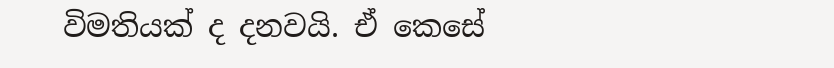විමතියක් ද දනවයි. ඒ කෙසේ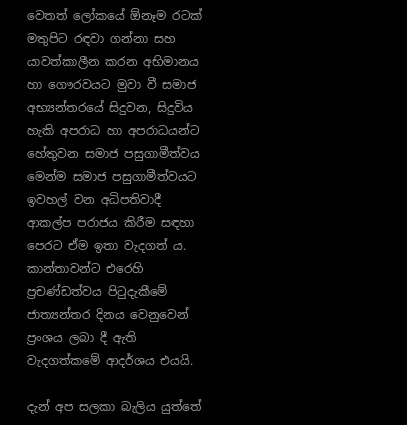වෙතත් ලෝකයේ ඕනෑම රටක් මතුපිට රඳවා ගන්නා සහ යාවත්කාලීන කරන අභිමානය හා ගෞරවයට මුවා වී සමාජ අභ්‍යන්තරයේ සිදුවන, සිදුවිය හැකි අපරාධ හා අපරාධයන්ට හේතුවන සමාජ පසුගාමීත්වය මෙන්ම සමාජ පසුගාමීත්වයට ඉවහල් වන අධිපතිවාදී ආකල්ප පරාජය කිරීම සඳහා පෙරට ඒම ඉතා වැදගත් ය. කාන්තාවන්ට එරෙහි ප්‍රචණ්ඩත්වය පිටුදැකීමේ ජාත්‍යන්තර දිනය වෙනුවෙන් ප්‍රංශය ලබා දී ඇති වැදගත්කමේ ආදර්ශය එයයි.

දැන් අප සලකා බැලිය යුත්තේ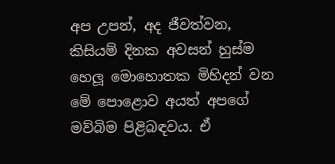අප උපන්, අද ජීවත්වන, කිසියම් දිනක අවසන් හුස්ම හෙලූ මොහොතක මිහිදන් වන මේ පොළොව අයත් අපගේ මව්බිම පිළිබඳවය. ඒ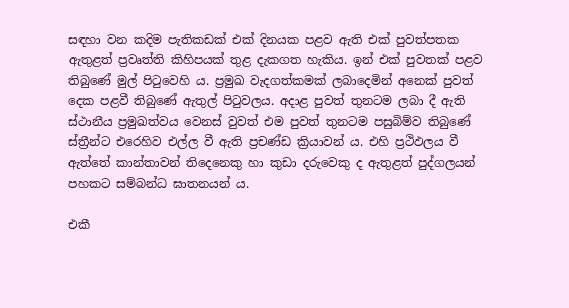සඳහා වන කදිම පැතිකඩක් එක් දිනයක පළව ඇති එක් පුවත්පතක ඇතුළත් ප්‍රවෘත්ති කිහිපයක් තුළ දැකගත හැකිය. ඉන් එක් පුවතක් පළව තිබුණේ මුල් පිටුවෙහි ය. ප්‍රමුඛ වැදගත්කමක් ලබාදෙමින් අනෙක් පුවත් දෙක පළවී තිබුණේ ඇතුල් පිටුවලය. අදාළ පුවත් තුනටම ලබා දී ඇති ස්ථානීය ප්‍රමුඛත්වය වෙනස් වුවත් එම පුවත් තුනටම පසුබිම්ව තිබුණේ ස්ත්‍රීන්ට එරෙහිව එල්ල වී ඇති ප්‍රචණ්ඩ ක්‍රියාවන් ය. එහි ප්‍රථිඵලය වී ඇත්තේ කාන්තාවන් තිදෙනෙකු හා කුඩා දරුවෙකු ද ඇතුළත් පුද්ගලයන් පහකට සම්බන්ධ ඝාතනයන් ය.

එකී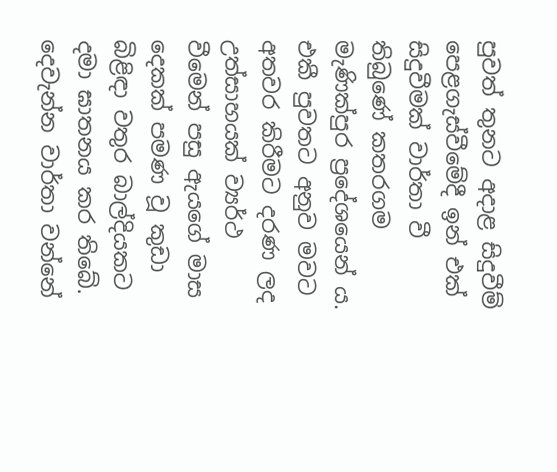පුවත් තුනට අදාළ සිදුවීම් පෙළගැස්වීමේදී ඉන් එක් සිදුවීමක් වාර්තා වී තිබුණේ කතරගම මැණික්පුර ප්‍රදේශයෙන් ය. එකී පුවතට අනුව මවට අතවර කිරීමට දරණ ලද උත්සාහයක් ව්‍යර්ථ වීමෙන් පසු ඇයගේ මාස දෙකක් පමණ වූ කුඩා බිළිඳා වතුර බාල්දියකට දමා ඝාතනය කර තිබේ. දෙවැන්න වාර්තා වන්නේ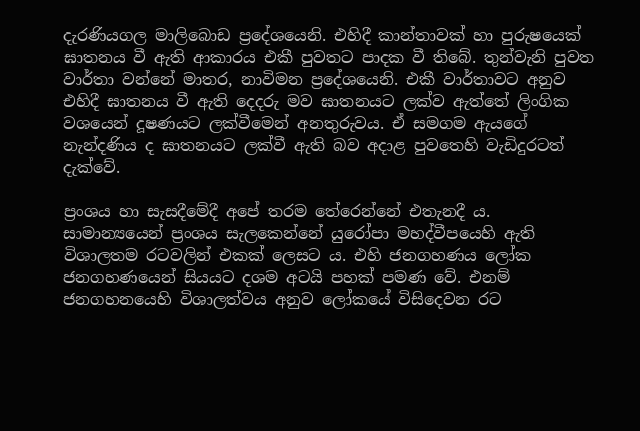දැරණියගල මාලිබොඩ ප්‍රදේශයෙනි. එහිදී කාන්තාවක් හා පුරුෂයෙක් ඝාතනය වී ඇති ආකාරය එකී පුවතට පාදක වී තිබේ. තුන්වැනි පුවත වාර්තා වන්නේ මාතර, නාවිමන ප්‍රදේශයෙනි. එකී වාර්තාවට අනුව එහිදී ඝාතනය වී ඇති දෙදරු මව ඝාතනයට ලක්ව ඇත්තේ ලිංගික වශයෙන් දූෂණයට ලක්වීමෙන් අනතුරුවය. ඒ සමගම ඇයගේ නැන්දණිය ද ඝාතනයට ලක්වී ඇති බව අදාළ පුවතෙහි වැඩිදුරටත් දැක්වේ.

ප්‍රංශය හා සැසදීමේදී අපේ තරම තේරෙන්නේ එතැනදී ය. සාමාන්‍යයෙන් ප්‍රංශය සැලකෙන්නේ යුරෝපා මහද්වීපයෙහි ඇති විශාලතම රටවලින් එකක් ලෙසට ය. එහි ජනගහණය ලෝක ජනගහණයෙන් සියයට දශම අටයි පහක් පමණ වේ. එනම් ජනගහනයෙහි විශාලත්වය අනුව ලෝකයේ විසිදෙවන රට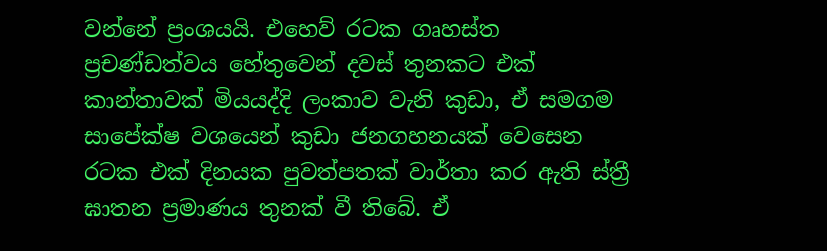වන්නේ ප්‍රංශයයි. එහෙව් රටක ගෘහස්ත ප්‍රචණ්ඩත්වය හේතුවෙන් දවස් තුනකට එක් කාන්තාවක් මියයද්දි ලංකාව වැනි කුඩා, ඒ සමගම සාපේක්ෂ වශයෙන් කුඩා ජනගහනයක් වෙසෙන රටක එක් දිනයක පුවත්පතක් වාර්තා කර ඇති ස්ත්‍රී ඝාතන ප්‍රමාණය තුනක් වී තිබේ. ඒ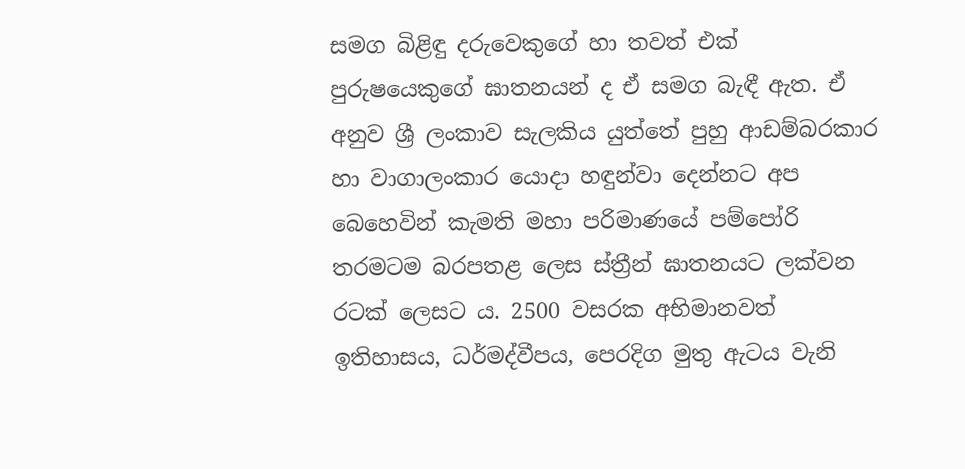සමග බිළිඳු දරුවෙකුගේ හා තවත් එක් පුරුෂයෙකුගේ ඝාතනයන් ද ඒ සමග බැඳී ඇත. ඒ අනුව ශ්‍රී ලංකාව සැලකිය යුත්තේ පුහු ආඩම්බරකාර හා වාගාලංකාර යොදා හඳුන්වා දෙන්නට අප බෙහෙවින් කැමති මහා පරිමාණයේ පම්පෝරි තරමටම බරපතළ ලෙස ස්ත්‍රීන් ඝාතනයට ලක්වන රටක් ලෙසට ය. 2500 වසරක අභිමානවත් ඉතිහාසය, ධර්මද්වීපය, පෙරදිග මුතු ඇටය වැනි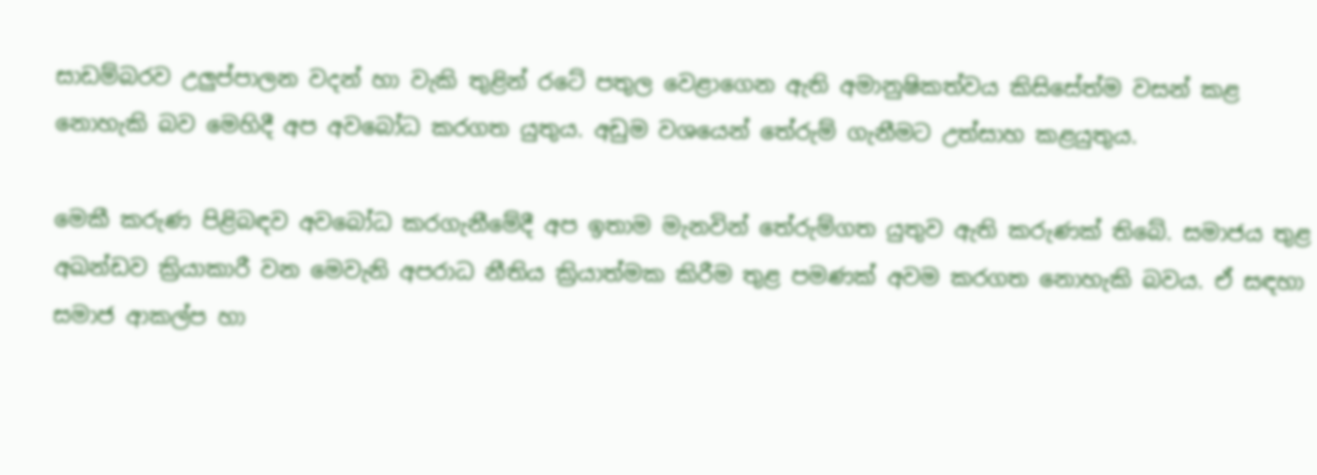සාඩම්බරව උලුප්පාලන වදන් හා වැකි තුළින් රටේ පතුල වෙළාගෙන ඇති අමානුෂිකත්වය කිසිසේත්ම වසන් කළ නොහැකි බව මෙහිදී අප අවබෝධ කරගත යුතුය. අඩුම වශයෙන් තේරුම් ගැනීමට උත්සාහ කළයුතුය.

මෙකී කරුණ පිළිබඳව අවබෝධ කරගැනීමේදී අප ඉතාම මැනවින් තේරුම්ගත යුතුව ඇති කරුණක් තිබේ. සමාජය තුළ අඛන්ඩව ක්‍රියාකාරී වන මෙවැනි අපරාධ නීතිය ක්‍රියාත්මක කිරීම තුළ පමණක් අවම කරගත නොහැකි බවය. ඒ සඳහා සමාජ ආකල්ප හා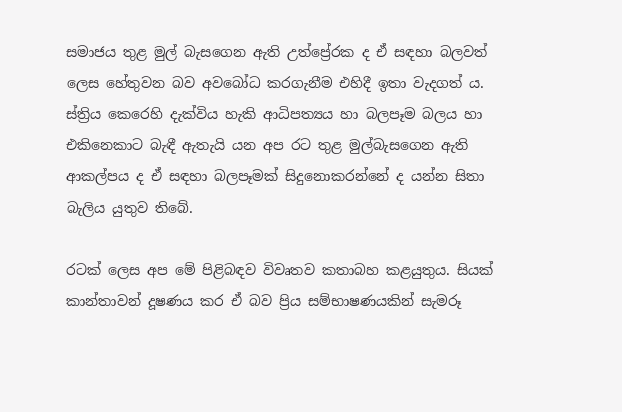සමාජය තුළ මුල් බැසගෙන ඇති උත්ප්‍රේරක ද ඒ සඳහා බලවත් ලෙස හේතුවන බව අවබෝධ කරගැනීම එහිදී ඉතා වැදගත් ය. ස්ත්‍රිය කෙරෙහි දැක්විය හැකි ආධිපත්‍යය හා බලපෑම බලය හා එකිනෙකාට බැඳී ඇතැයි යන අප රට තුළ මුල්බැසගෙන ඇති ආකල්පය ද ඒ සඳහා බලපෑමක් සිදුනොකරන්නේ ද යන්න සිතා බැලිය යුතුව තිබේ.

රටක් ලෙස අප මේ පිළිබඳව විවෘතව කතාබහ කළයුතුය. සියක් කාන්තාවන් දූෂණය කර ඒ බව ප්‍රිය සම්භාෂණයකින් සැමරූ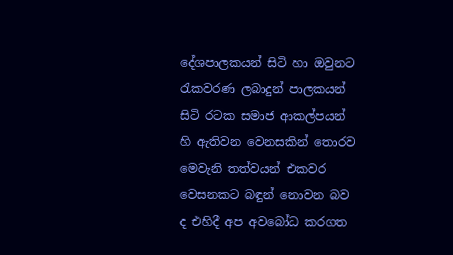දේශපාලකයන් සිටි හා ඔවුනට රැකවරණ ලබාදුන් පාලකයන් සිටි රටක සමාජ ආකල්පයන් හි ඇතිවන වෙනසකින් තොරව මෙවැනි තත්වයන් එකවර වෙසනකට බඳුන් නොවන බව ද එහිදී අප අවබෝධ කරගත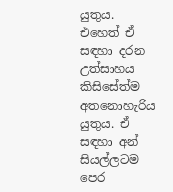යුතුය. එහෙත් ඒ සඳහා දරන උත්සාහය කිසිසේත්ම අතනොහැරිය යුතුය. ඒ සඳහා අන් සියල්ලටම පෙර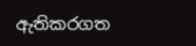ඇතිකරගත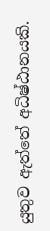යුතුව ඇත්තේ අධිෂ්ඨානයකි.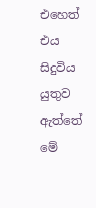එහෙත් එය සිදුවිය යුතුව ඇත්තේ මේ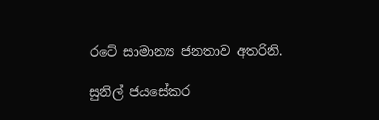රටේ සාමාන්‍ය ජනතාව අතරිනි.

සුනිල් ජයසේකර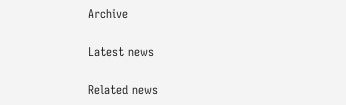Archive

Latest news

Related news